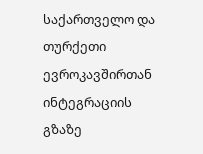საქართველო და თურქეთი ევროკავშირთან ინტეგრაციის გზაზე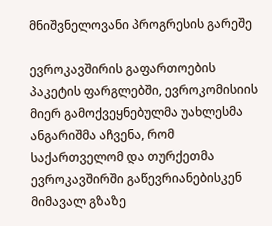მნიშვნელოვანი პროგრესის გარეშე

ევროკავშირის გაფართოების პაკეტის ფარგლებში, ევროკომისიის მიერ გამოქვეყნებულმა უახლესმა ანგარიშმა აჩვენა, რომ საქართველომ და თურქეთმა ევროკავშირში გაწევრიანებისკენ მიმავალ გზაზე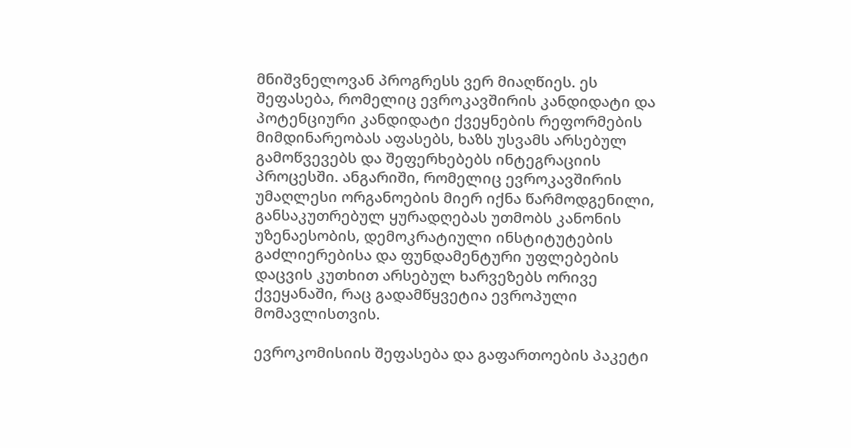მნიშვნელოვან პროგრესს ვერ მიაღწიეს. ეს შეფასება, რომელიც ევროკავშირის კანდიდატი და პოტენციური კანდიდატი ქვეყნების რეფორმების მიმდინარეობას აფასებს, ხაზს უსვამს არსებულ გამოწვევებს და შეფერხებებს ინტეგრაციის პროცესში. ანგარიში, რომელიც ევროკავშირის უმაღლესი ორგანოების მიერ იქნა წარმოდგენილი, განსაკუთრებულ ყურადღებას უთმობს კანონის უზენაესობის, დემოკრატიული ინსტიტუტების გაძლიერებისა და ფუნდამენტური უფლებების დაცვის კუთხით არსებულ ხარვეზებს ორივე ქვეყანაში, რაც გადამწყვეტია ევროპული მომავლისთვის.

ევროკომისიის შეფასება და გაფართოების პაკეტი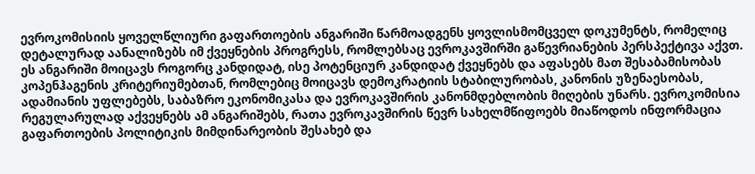ევროკომისიის ყოველწლიური გაფართოების ანგარიში წარმოადგენს ყოვლისმომცველ დოკუმენტს, რომელიც დეტალურად აანალიზებს იმ ქვეყნების პროგრესს, რომლებსაც ევროკავშირში გაწევრიანების პერსპექტივა აქვთ. ეს ანგარიში მოიცავს როგორც კანდიდატ, ისე პოტენციურ კანდიდატ ქვეყნებს და აფასებს მათ შესაბამისობას კოპენჰაგენის კრიტერიუმებთან, რომლებიც მოიცავს დემოკრატიის სტაბილურობას, კანონის უზენაესობას, ადამიანის უფლებებს, საბაზრო ეკონომიკასა და ევროკავშირის კანონმდებლობის მიღების უნარს. ევროკომისია რეგულარულად აქვეყნებს ამ ანგარიშებს, რათა ევროკავშირის წევრ სახელმწიფოებს მიაწოდოს ინფორმაცია გაფართოების პოლიტიკის მიმდინარეობის შესახებ და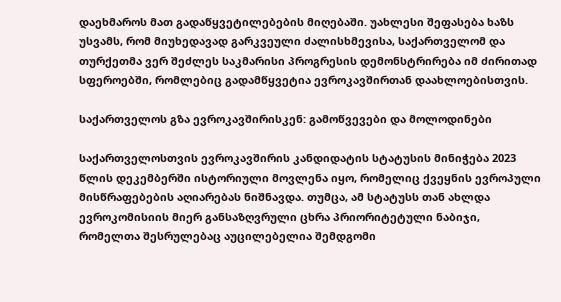დაეხმაროს მათ გადაწყვეტილებების მიღებაში. უახლესი შეფასება ხაზს უსვამს, რომ მიუხედავად გარკვეული ძალისხმევისა, საქართველომ და თურქეთმა ვერ შეძლეს საკმარისი პროგრესის დემონსტრირება იმ ძირითად სფეროებში, რომლებიც გადამწყვეტია ევროკავშირთან დაახლოებისთვის.

საქართველოს გზა ევროკავშირისკენ: გამოწვევები და მოლოდინები

საქართველოსთვის ევროკავშირის კანდიდატის სტატუსის მინიჭება 2023 წლის დეკემბერში ისტორიული მოვლენა იყო, რომელიც ქვეყნის ევროპული მისწრაფებების აღიარებას ნიშნავდა. თუმცა, ამ სტატუსს თან ახლდა ევროკომისიის მიერ განსაზღვრული ცხრა პრიორიტეტული ნაბიჯი, რომელთა შესრულებაც აუცილებელია შემდგომი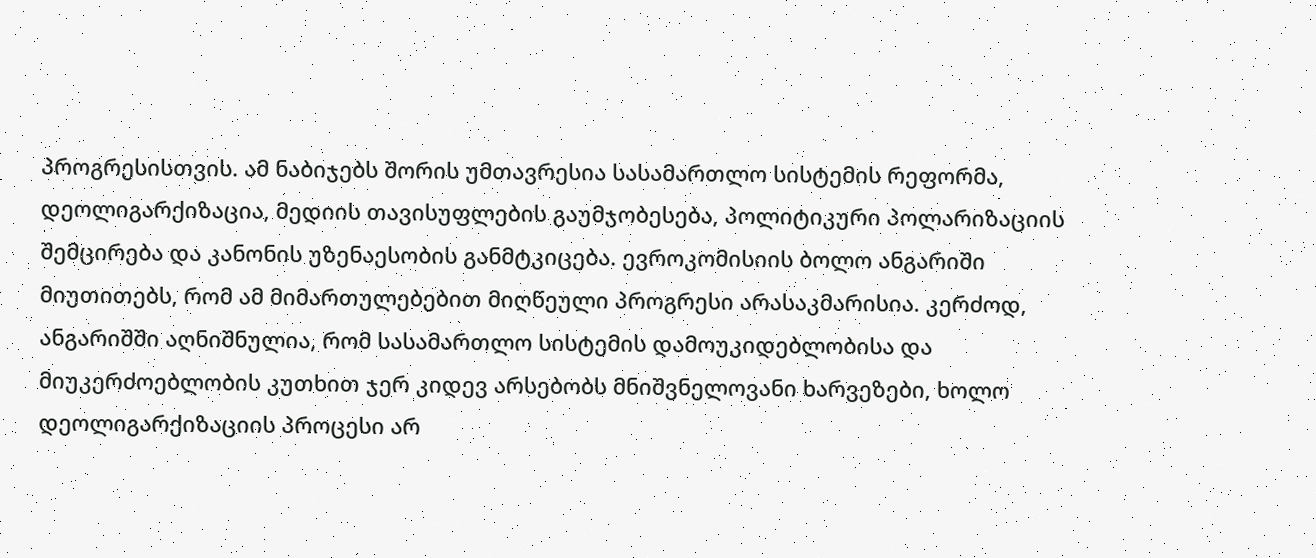პროგრესისთვის. ამ ნაბიჯებს შორის უმთავრესია სასამართლო სისტემის რეფორმა, დეოლიგარქიზაცია, მედიის თავისუფლების გაუმჯობესება, პოლიტიკური პოლარიზაციის შემცირება და კანონის უზენაესობის განმტკიცება. ევროკომისიის ბოლო ანგარიში მიუთითებს, რომ ამ მიმართულებებით მიღწეული პროგრესი არასაკმარისია. კერძოდ, ანგარიშში აღნიშნულია, რომ სასამართლო სისტემის დამოუკიდებლობისა და მიუკერძოებლობის კუთხით ჯერ კიდევ არსებობს მნიშვნელოვანი ხარვეზები, ხოლო დეოლიგარქიზაციის პროცესი არ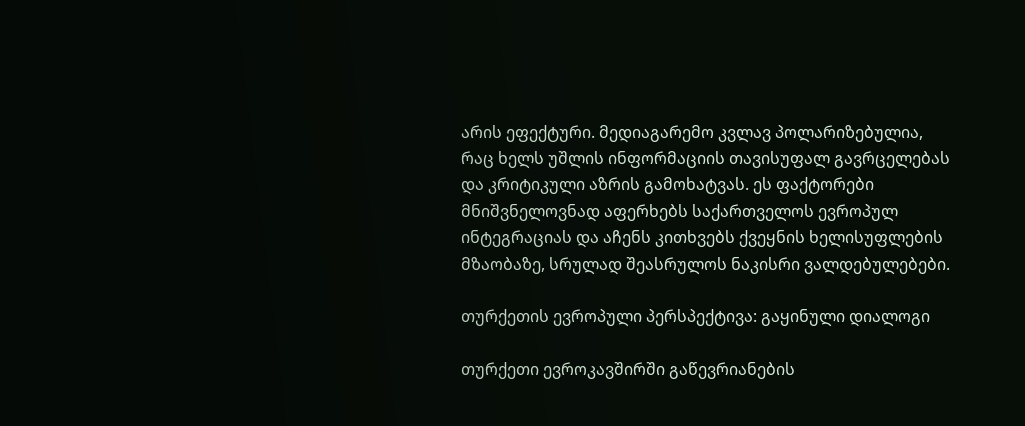არის ეფექტური. მედიაგარემო კვლავ პოლარიზებულია, რაც ხელს უშლის ინფორმაციის თავისუფალ გავრცელებას და კრიტიკული აზრის გამოხატვას. ეს ფაქტორები მნიშვნელოვნად აფერხებს საქართველოს ევროპულ ინტეგრაციას და აჩენს კითხვებს ქვეყნის ხელისუფლების მზაობაზე, სრულად შეასრულოს ნაკისრი ვალდებულებები.

თურქეთის ევროპული პერსპექტივა: გაყინული დიალოგი

თურქეთი ევროკავშირში გაწევრიანების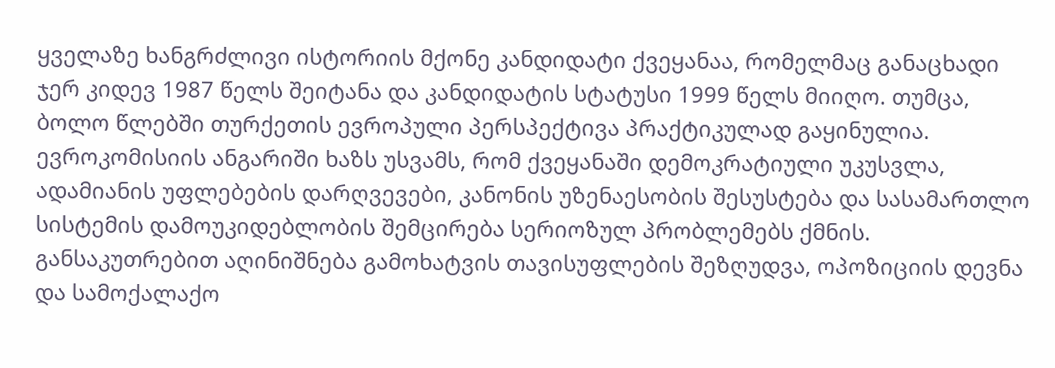ყველაზე ხანგრძლივი ისტორიის მქონე კანდიდატი ქვეყანაა, რომელმაც განაცხადი ჯერ კიდევ 1987 წელს შეიტანა და კანდიდატის სტატუსი 1999 წელს მიიღო. თუმცა, ბოლო წლებში თურქეთის ევროპული პერსპექტივა პრაქტიკულად გაყინულია. ევროკომისიის ანგარიში ხაზს უსვამს, რომ ქვეყანაში დემოკრატიული უკუსვლა, ადამიანის უფლებების დარღვევები, კანონის უზენაესობის შესუსტება და სასამართლო სისტემის დამოუკიდებლობის შემცირება სერიოზულ პრობლემებს ქმნის. განსაკუთრებით აღინიშნება გამოხატვის თავისუფლების შეზღუდვა, ოპოზიციის დევნა და სამოქალაქო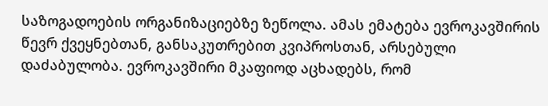საზოგადოების ორგანიზაციებზე ზეწოლა. ამას ემატება ევროკავშირის წევრ ქვეყნებთან, განსაკუთრებით კვიპროსთან, არსებული დაძაბულობა. ევროკავშირი მკაფიოდ აცხადებს, რომ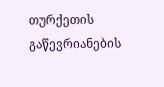თურქეთის გაწევრიანების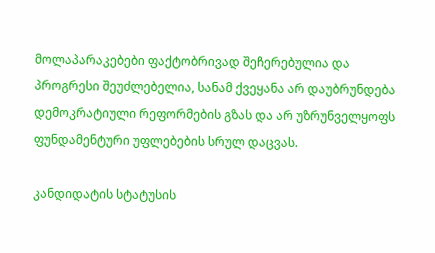მოლაპარაკებები ფაქტობრივად შეჩერებულია და პროგრესი შეუძლებელია, სანამ ქვეყანა არ დაუბრუნდება დემოკრატიული რეფორმების გზას და არ უზრუნველყოფს ფუნდამენტური უფლებების სრულ დაცვას.

კანდიდატის სტატუსის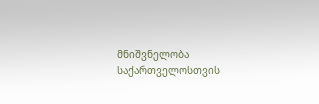მნიშვნელობა საქართველოსთვის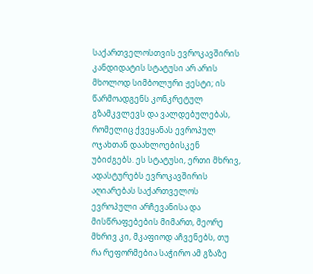საქართველოსთვის ევროკავშირის კანდიდატის სტატუსი არ არის მხოლოდ სიმბოლური ჟესტი; ის წარმოადგენს კონკრეტულ გზამკვლევს და ვალდებულებას, რომელიც ქვეყანას ევროპულ ოჯახთან დაახლოებისკენ უბიძგებს. ეს სტატუსი, ერთი მხრივ, ადასტურებს ევროკავშირის აღიარებას საქართველოს ევროპული არჩევანისა და მისწრაფებების მიმართ, მეორე მხრივ კი, მკაფიოდ აჩვენებს, თუ რა რეფორმებია საჭირო ამ გზაზე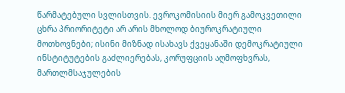წარმატებული სვლისთვის. ევროკომისიის მიერ გამოკვეთილი ცხრა პრიორიტეტი არ არის მხოლოდ ბიუროკრატიული მოთხოვნები; ისინი მიზნად ისახავს ქვეყანაში დემოკრატიული ინსტიტუტების გაძლიერებას, კორუფციის აღმოფხვრას, მართლმსაჯულების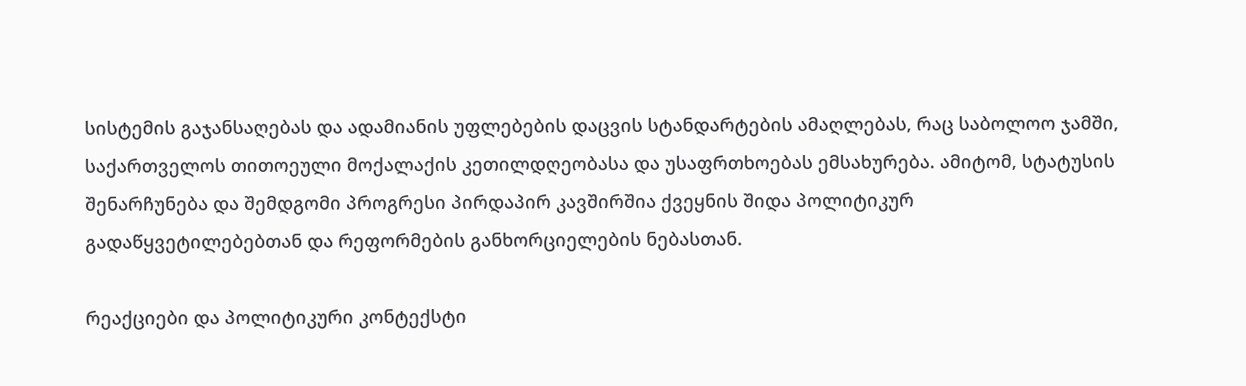სისტემის გაჯანსაღებას და ადამიანის უფლებების დაცვის სტანდარტების ამაღლებას, რაც საბოლოო ჯამში, საქართველოს თითოეული მოქალაქის კეთილდღეობასა და უსაფრთხოებას ემსახურება. ამიტომ, სტატუსის შენარჩუნება და შემდგომი პროგრესი პირდაპირ კავშირშია ქვეყნის შიდა პოლიტიკურ გადაწყვეტილებებთან და რეფორმების განხორციელების ნებასთან.

რეაქციები და პოლიტიკური კონტექსტი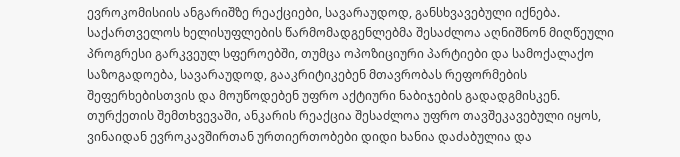ევროკომისიის ანგარიშზე რეაქციები, სავარაუდოდ, განსხვავებული იქნება. საქართველოს ხელისუფლების წარმომადგენლებმა შესაძლოა აღნიშნონ მიღწეული პროგრესი გარკვეულ სფეროებში, თუმცა ოპოზიციური პარტიები და სამოქალაქო საზოგადოება, სავარაუდოდ, გააკრიტიკებენ მთავრობას რეფორმების შეფერხებისთვის და მოუწოდებენ უფრო აქტიური ნაბიჯების გადადგმისკენ. თურქეთის შემთხვევაში, ანკარის რეაქცია შესაძლოა უფრო თავშეკავებული იყოს, ვინაიდან ევროკავშირთან ურთიერთობები დიდი ხანია დაძაბულია და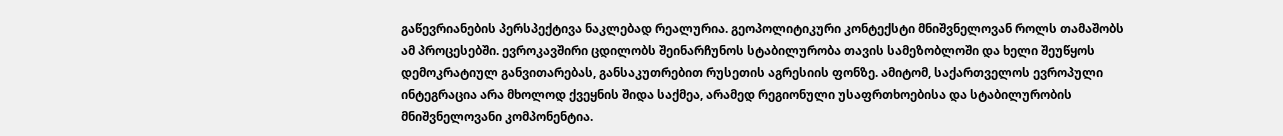გაწევრიანების პერსპექტივა ნაკლებად რეალურია. გეოპოლიტიკური კონტექსტი მნიშვნელოვან როლს თამაშობს ამ პროცესებში. ევროკავშირი ცდილობს შეინარჩუნოს სტაბილურობა თავის სამეზობლოში და ხელი შეუწყოს დემოკრატიულ განვითარებას, განსაკუთრებით რუსეთის აგრესიის ფონზე. ამიტომ, საქართველოს ევროპული ინტეგრაცია არა მხოლოდ ქვეყნის შიდა საქმეა, არამედ რეგიონული უსაფრთხოებისა და სტაბილურობის მნიშვნელოვანი კომპონენტია.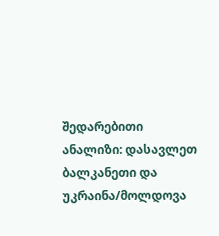შედარებითი ანალიზი: დასავლეთ ბალკანეთი და უკრაინა/მოლდოვა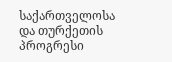საქართველოსა და თურქეთის პროგრესი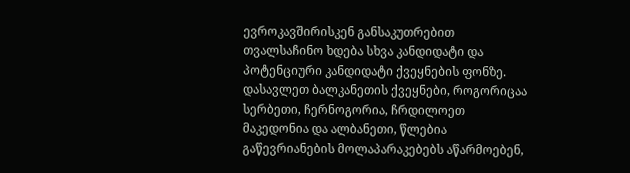ევროკავშირისკენ განსაკუთრებით თვალსაჩინო ხდება სხვა კანდიდატი და პოტენციური კანდიდატი ქვეყნების ფონზე. დასავლეთ ბალკანეთის ქვეყნები, როგორიცაა სერბეთი, ჩერნოგორია, ჩრდილოეთ მაკედონია და ალბანეთი, წლებია გაწევრიანების მოლაპარაკებებს აწარმოებენ,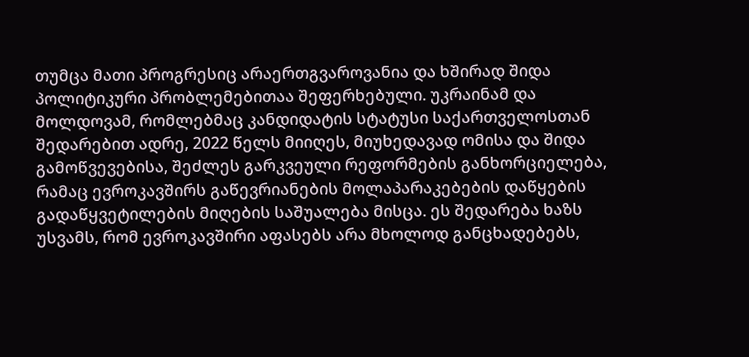თუმცა მათი პროგრესიც არაერთგვაროვანია და ხშირად შიდა პოლიტიკური პრობლემებითაა შეფერხებული. უკრაინამ და მოლდოვამ, რომლებმაც კანდიდატის სტატუსი საქართველოსთან შედარებით ადრე, 2022 წელს მიიღეს, მიუხედავად ომისა და შიდა გამოწვევებისა, შეძლეს გარკვეული რეფორმების განხორციელება, რამაც ევროკავშირს გაწევრიანების მოლაპარაკებების დაწყების გადაწყვეტილების მიღების საშუალება მისცა. ეს შედარება ხაზს უსვამს, რომ ევროკავშირი აფასებს არა მხოლოდ განცხადებებს,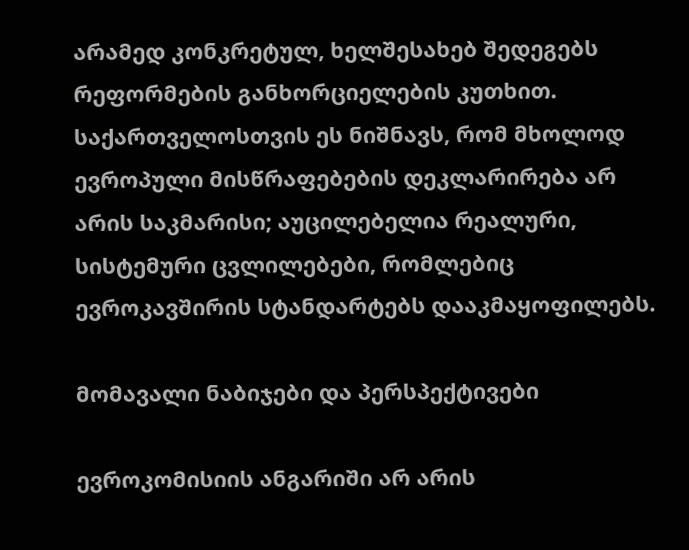არამედ კონკრეტულ, ხელშესახებ შედეგებს რეფორმების განხორციელების კუთხით. საქართველოსთვის ეს ნიშნავს, რომ მხოლოდ ევროპული მისწრაფებების დეკლარირება არ არის საკმარისი; აუცილებელია რეალური, სისტემური ცვლილებები, რომლებიც ევროკავშირის სტანდარტებს დააკმაყოფილებს.

მომავალი ნაბიჯები და პერსპექტივები

ევროკომისიის ანგარიში არ არის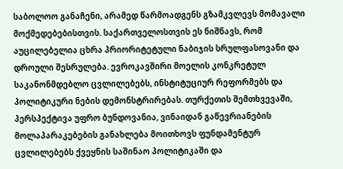საბოლოო განაჩენი, არამედ წარმოადგენს გზამკვლევს მომავალი მოქმედებებისთვის. საქართველოსთვის ეს ნიშნავს, რომ აუცილებელია ცხრა პრიორიტეტული ნაბიჯის სრულფასოვანი და დროული შესრულება. ევროკავშირი მოელის კონკრეტულ საკანონმდებლო ცვლილებებს, ინსტიტუციურ რეფორმებს და პოლიტიკური ნების დემონსტრირებას. თურქეთის შემთხვევაში, პერსპექტივა უფრო ბუნდოვანია, ვინაიდან გაწევრიანების მოლაპარაკებების განახლება მოითხოვს ფუნდამენტურ ცვლილებებს ქვეყნის საშინაო პოლიტიკაში და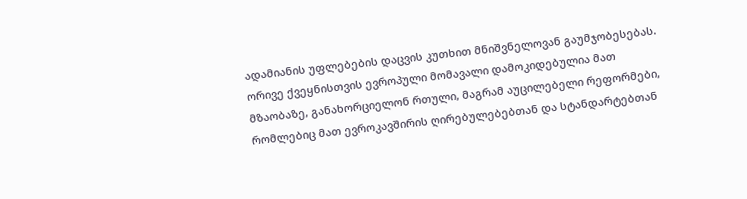ადამიანის უფლებების დაცვის კუთხით მნიშვნელოვან გაუმჯობესებას. ორივე ქვეყნისთვის ევროპული მომავალი დამოკიდებულია მათ მზაობაზე, განახორციელონ რთული, მაგრამ აუცილებელი რეფორმები, რომლებიც მათ ევროკავშირის ღირებულებებთან და სტანდარტებთან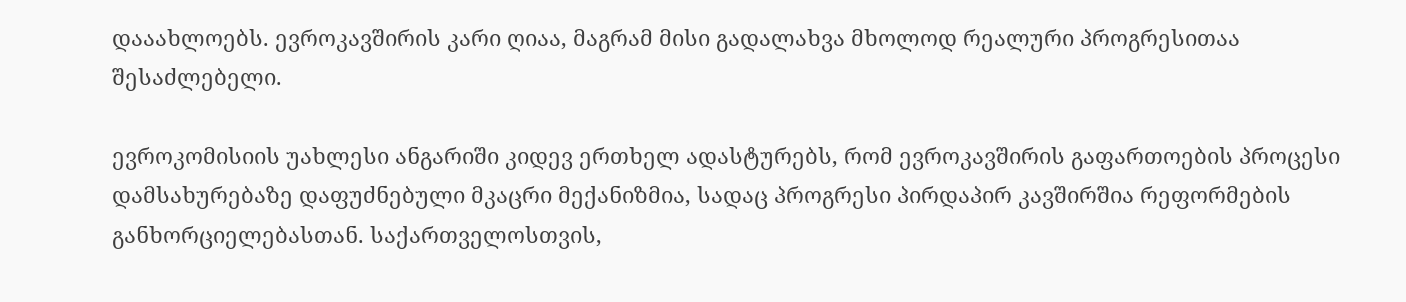დააახლოებს. ევროკავშირის კარი ღიაა, მაგრამ მისი გადალახვა მხოლოდ რეალური პროგრესითაა შესაძლებელი.

ევროკომისიის უახლესი ანგარიში კიდევ ერთხელ ადასტურებს, რომ ევროკავშირის გაფართოების პროცესი დამსახურებაზე დაფუძნებული მკაცრი მექანიზმია, სადაც პროგრესი პირდაპირ კავშირშია რეფორმების განხორციელებასთან. საქართველოსთვის,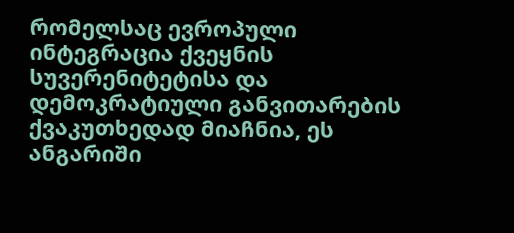რომელსაც ევროპული ინტეგრაცია ქვეყნის სუვერენიტეტისა და დემოკრატიული განვითარების ქვაკუთხედად მიაჩნია, ეს ანგარიში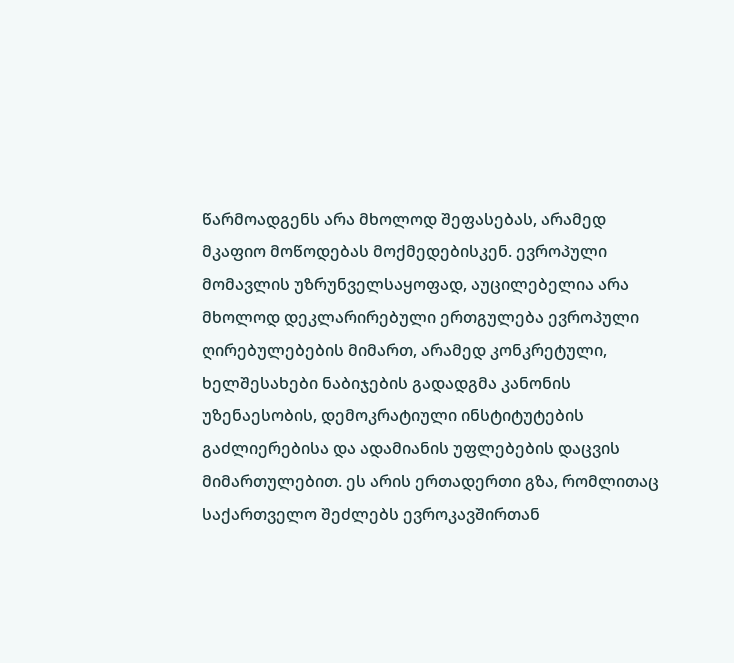წარმოადგენს არა მხოლოდ შეფასებას, არამედ მკაფიო მოწოდებას მოქმედებისკენ. ევროპული მომავლის უზრუნველსაყოფად, აუცილებელია არა მხოლოდ დეკლარირებული ერთგულება ევროპული ღირებულებების მიმართ, არამედ კონკრეტული, ხელშესახები ნაბიჯების გადადგმა კანონის უზენაესობის, დემოკრატიული ინსტიტუტების გაძლიერებისა და ადამიანის უფლებების დაცვის მიმართულებით. ეს არის ერთადერთი გზა, რომლითაც საქართველო შეძლებს ევროკავშირთან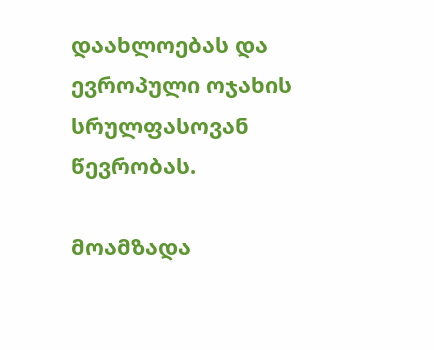დაახლოებას და ევროპული ოჯახის სრულფასოვან წევრობას.

მოამზადა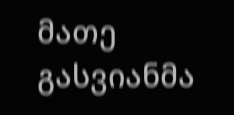მათე გასვიანმა